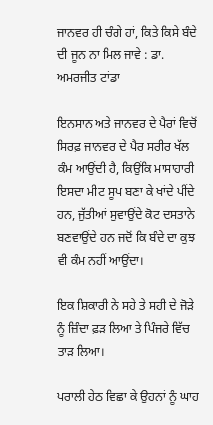ਜਾਨਵਰ ਹੀ ਚੰਗੇ ਹਾਂ, ਕਿਤੇ ਕਿਸੇ ਬੰਦੇ ਦੀ ਜੂਨ ਨਾ ਮਿਲ ਜਾਵੇ : ਡਾ. ਅਮਰਜੀਤ ਟਾਂਡਾ

ਇਨਸਾਨ ਅਤੇ ਜਾਨਵਰ ਦੇ ਪੈਰਾਂ ਵਿਚੋਂ ਸਿਰਫ਼ ਜਾਨਵਰ ਦੇ ਪੈਰ ਸਰੀਰ ਖੱਲ ਕੰਮ ਆਉਂਦੀ ਹੈ, ਕਿਉਂਕਿ ਮਾਸਾਹਾਰੀ ਇਸਦਾ ਮੀਟ ਸੂਪ ਬਣਾ ਕੇ ਖਾਂਦੇ ਪੀਂਦੇ ਹਨ, ਜੁੱਤੀਆਂ ਸੁਵਾਉਂਦੇ ਕੋਟ ਦਸਤਾਨੇ ਬਣਵਾਉਂਦੇ ਹਨ ਜਦੋਂ ਕਿ ਬੰਦੇ ਦਾ ਕੁਝ ਵੀ ਕੰਮ ਨਹੀਂ ਆਉਂਦਾ।

ਇਕ ਸ਼ਿਕਾਰੀ ਨੇ ਸਹੇ ਤੇ ਸਹੀ ਦੇ ਜੋੜੇ ਨੂੰ ਜ਼ਿੰਦਾ ਫ਼ੜ ਲਿਆ ਤੇ ਪਿੰਜਰੇ ਵਿੱਚ ਤਾੜ ਲਿਆ।

ਪਰਾਲੀ ਹੇਠ ਵਿਛਾ ਕੇ ਉਹਨਾਂ ਨੂੰ ਘਾਹ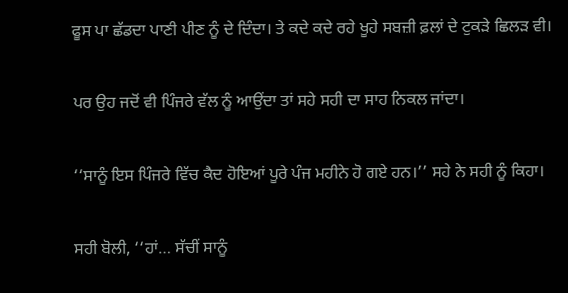ਫੂਸ ਪਾ ਛੱਡਦਾ ਪਾਣੀ ਪੀਣ ਨੂੰ ਦੇ ਦਿੰਦਾ। ਤੇ ਕਦੇ ਕਦੇ ਰਹੇ ਖੂਹੇ ਸਬਜ਼ੀ ਫ਼ਲਾਂ ਦੇ ਟੁਕੜੇ ਛਿਲੜ ਵੀ।

ਪਰ ਉਹ ਜਦੋਂ ਵੀ ਪਿੰਜਰੇ ਵੱਲ ਨੂੰ ਆਉਂਦਾ ਤਾਂ ਸਹੇ ਸਹੀ ਦਾ ਸਾਹ ਨਿਕਲ ਜਾਂਦਾ।

‘‘ਸਾਨੂੰ ਇਸ ਪਿੰਜਰੇ ਵਿੱਚ ਕੈਦ ਹੋਇਆਂ ਪੂਰੇ ਪੰਜ ਮਹੀਨੇ ਹੋ ਗਏ ਹਨ।’’ ਸਹੇ ਨੇ ਸਹੀ ਨੂੰ ਕਿਹਾ।

ਸਹੀ ਬੋਲੀ, ‘‘ਹਾਂ… ਸੱਚੀਂ ਸਾਨੂੰ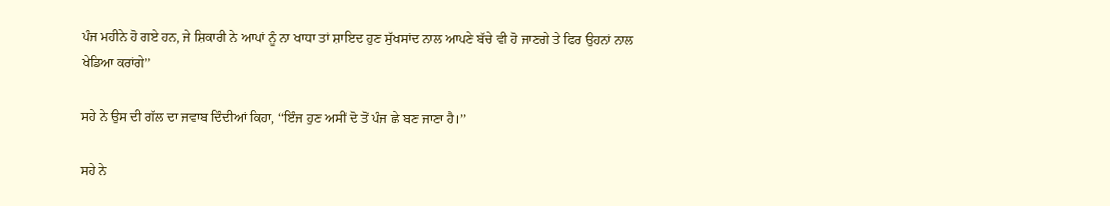ਪੰਜ ਮਹੀਨੇ ਹੋ ਗਏ ਹਨ, ਜੇ ਸ਼ਿਕਾਰੀ ਨੇ ਆਪਾਂ ਨੂੰ ਨਾ ਖਾਧਾ ਤਾਂ ਸ਼ਾਇਦ ਹੁਣ ਸੁੱਖਸਾਂਦ ਨਾਲ ਆਪਣੇ ਬੱਚੇ ਵੀ ਹੋ ਜਾਣਗੇ ਤੇ ਫਿਰ ਉਹਨਾਂ ਨਾਲ ਖੇਡਿਆ ਕਰਾਂਗੇ’’

ਸਹੇ ਨੇ ਉਸ ਦੀ ਗੱਲ ਦਾ ਜਵਾਬ ਦਿੰਦੀਆਂ ਕਿਹਾ, ‘‘ਇੰਜ ਹੁਣ ਅਸੀਂ ਦੋ ਤੋਂ ਪੰਜ ਛੇ ਬਣ ਜਾਣਾ ਹੈ।’’

ਸਹੇ ਨੇ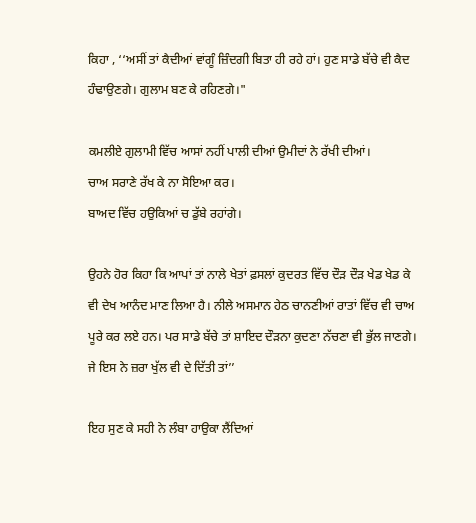ਕਿਹਾ , ‘‘ਅਸੀਂ ਤਾਂ ਕੈਦੀਆਂ ਵਾਂਗੂੰ ਜ਼ਿੰਦਗੀ ਬਿਤਾ ਹੀ ਰਹੇ ਹਾਂ। ਹੁਣ ਸਾਡੇ ਬੱਚੇ ਵੀ ਕੈਦ ਹੰਢਾਉਣਗੇ। ਗੁਲਾਮ ਬਣ ਕੇ ਰਹਿਣਗੇ।"

ਕਮਲੀਏ ਗੁਲਾਮੀ ਵਿੱਚ ਆਸਾਂ ਨਹੀਂ ਪਾਲੀ ਦੀਆਂ ਉਮੀਦਾਂ ਨੇ ਰੱਖੀ ਦੀਆਂ।
ਚਾਅ ਸਰਾਣੇ ਰੱਖ ਕੇ ਨਾ ਸੋਇਆ ਕਰ।
ਬਾਅਦ ਵਿੱਚ ਹਉਕਿਆਂ ਚ ਡੁੱਬੇ ਰਹਾਂਗੇ।

ਉਹਨੇ ਹੋਰ ਕਿਹਾ ਕਿ ਆਪਾਂ ਤਾਂ ਨਾਲੇ ਖੇਤਾਂ ਫ਼ਸਲਾਂ ਕੁਦਰਤ ਵਿੱਚ ਦੌੜ ਦੌੜ ਖੇਡ ਖੇਡ ਕੇ ਵੀ ਦੇਖ ਆਨੰਦ ਮਾਣ ਲਿਆ ਹੈ। ਨੀਲੇ ਅਸਮਾਨ ਹੇਠ ਚਾਨਣੀਆਂ ਰਾਤਾਂ ਵਿੱਚ ਵੀ ਚਾਅ ਪੂਰੇ ਕਰ ਲਏ ਹਨ। ਪਰ ਸਾਡੇ ਬੱਚੇ ਤਾਂ ਸ਼ਾਇਦ ਦੌੜਨਾ ਕੁਦਣਾ ਨੱਚਣਾ ਵੀ ਭੁੱਲ ਜਾਣਗੇ। ਜੇ ਇਸ ਨੇ ਜ਼ਰਾ ਖੁੱਲ ਵੀ ਦੇ ਦਿੱਤੀ ਤਾਂ’’

ਇਹ ਸੁਣ ਕੇ ਸਹੀ ਨੇ ਲੰਬਾ ਹਾਉਕਾ ਲੈਂਦਿਆਂ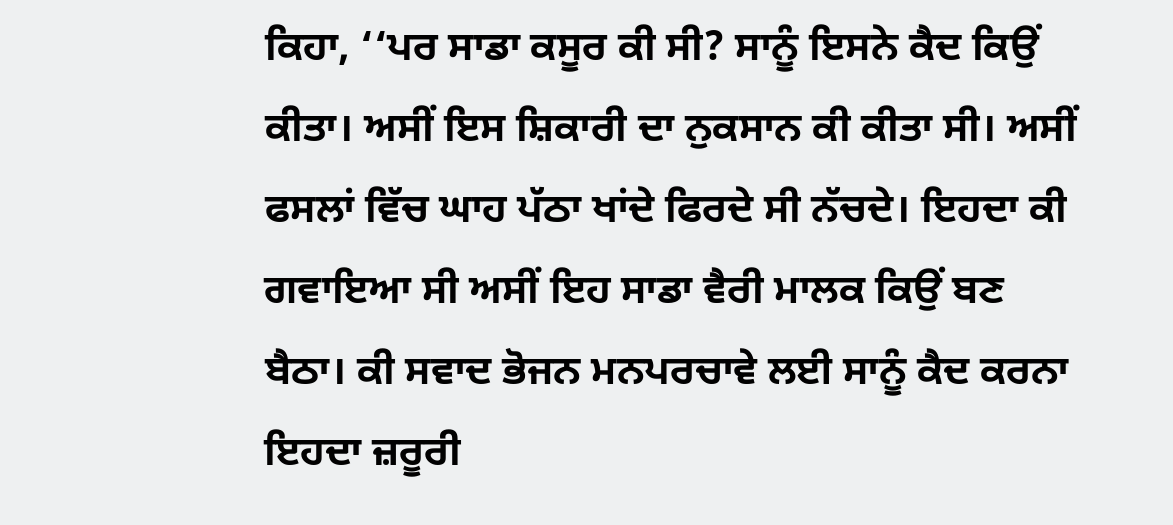ਕਿਹਾ, ‘‘ਪਰ ਸਾਡਾ ਕਸੂਰ ਕੀ ਸੀ? ਸਾਨੂੰ ਇਸਨੇ ਕੈਦ ਕਿਉਂ ਕੀਤਾ। ਅਸੀਂ ਇਸ ਸ਼ਿਕਾਰੀ ਦਾ ਨੁਕਸਾਨ ਕੀ ਕੀਤਾ ਸੀ। ਅਸੀਂ ਫਸਲਾਂ ਵਿੱਚ ਘਾਹ ਪੱਠਾ ਖਾਂਦੇ ਫਿਰਦੇ ਸੀ ਨੱਚਦੇ। ਇਹਦਾ ਕੀ ਗਵਾਇਆ ਸੀ ਅਸੀਂ ਇਹ ਸਾਡਾ ਵੈਰੀ ਮਾਲਕ ਕਿਉਂ ਬਣ ਬੈਠਾ। ਕੀ ਸਵਾਦ ਭੋਜਨ ਮਨਪਰਚਾਵੇ ਲਈ ਸਾਨੂੰ ਕੈਦ ਕਰਨਾ ਇਹਦਾ ਜ਼ਰੂਰੀ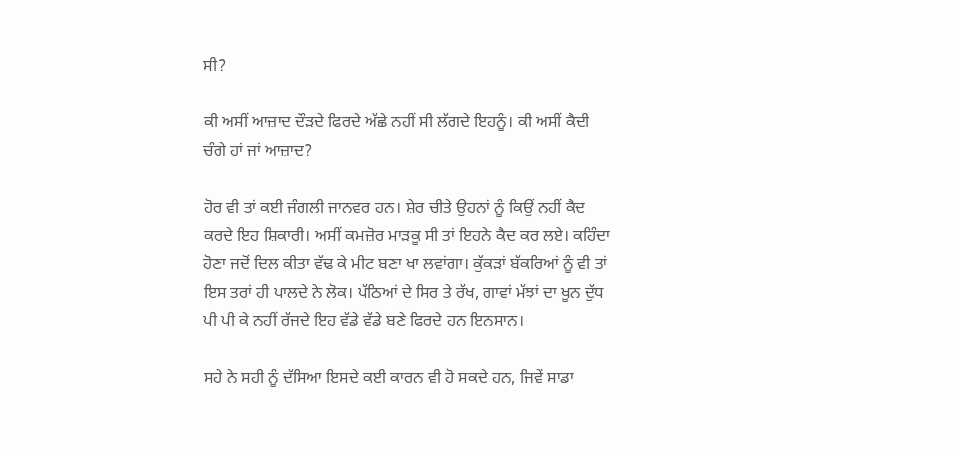ਸੀ?

ਕੀ ਅਸੀਂ ਆਜ਼ਾਦ ਦੌੜਦੇ ਫਿਰਦੇ ਅੱਛੇ ਨਹੀਂ ਸੀ ਲੱਗਦੇ ਇਹਨੂੰ। ਕੀ ਅਸੀਂ ਕੈਦੀ ਚੰਗੇ ਹਾਂ ਜਾਂ ਆਜ਼ਾਦ?

ਹੋਰ ਵੀ ਤਾਂ ਕਈ ਜੰਗਲੀ ਜਾਨਵਰ ਹਨ। ਸ਼ੇਰ ਚੀਤੇ ਉਹਨਾਂ ਨੂੰ ਕਿਉਂ ਨਹੀਂ ਕੈਦ ਕਰਦੇ ਇਹ ਸ਼ਿਕਾਰੀ। ਅਸੀਂ ਕਮਜ਼ੋਰ ਮਾੜਕੂ ਸੀ ਤਾਂ ਇਹਨੇ ਕੈਦ ਕਰ ਲਏ। ਕਹਿੰਦਾ ਹੋਣਾ ਜਦੋਂ ਦਿਲ ਕੀਤਾ ਵੱਢ ਕੇ ਮੀਟ ਬਣਾ ਖਾ ਲਵਾਂਗਾ। ਕੁੱਕੜਾਂ ਬੱਕਰਿਆਂ ਨੂੰ ਵੀ ਤਾਂ ਇਸ ਤਰਾਂ ਹੀ ਪਾਲਦੇ ਨੇ ਲੋਕ। ਪੱਠਿਆਂ ਦੇ ਸਿਰ ਤੇ ਰੱਖ, ਗਾਵਾਂ ਮੱਝਾਂ ਦਾ ਖੂਨ ਦੁੱਧ ਪੀ ਪੀ ਕੇ ਨਹੀਂ ਰੱਜਦੇ ਇਹ ਵੱਡੇ ਵੱਡੇ ਬਣੇ ਫਿਰਦੇ ਹਨ ਇਨਸਾਨ।

ਸਹੇ ਨੇ ਸਹੀ ਨੂੰ ਦੱਸਿਆ ਇਸਦੇ ਕਈ ਕਾਰਨ ਵੀ ਹੋ ਸਕਦੇ ਹਨ, ਜਿਵੇਂ ਸਾਡਾ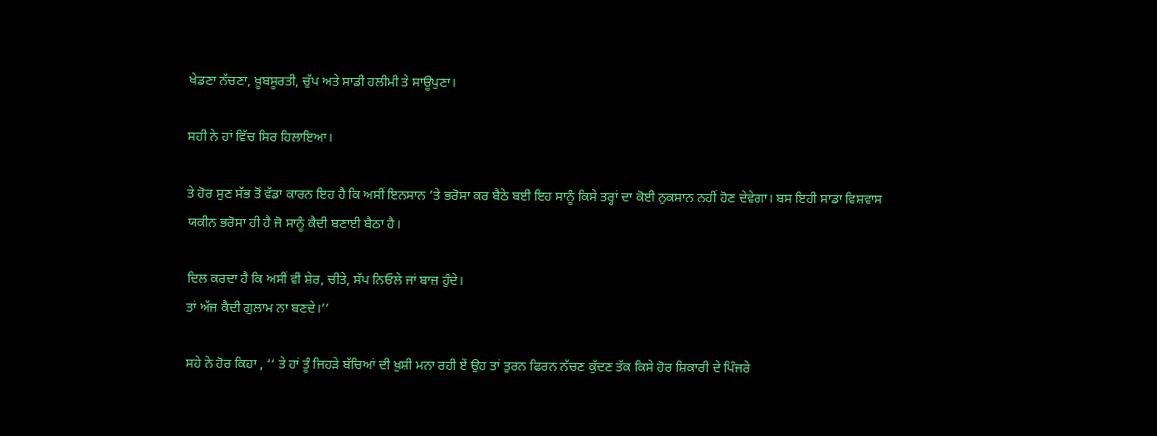ਖੇਡਣਾ ਨੱਚਣਾ, ਖ਼ੂਬਸੂਰਤੀ, ਚੁੱਪ ਅਤੇ ਸਾਡੀ ਹਲੀਮੀ ਤੇ ਸਾਊਪੁਣਾ।

ਸਹੀ ਨੇ ਹਾਂ ਵਿੱਚ ਸਿਰ ਹਿਲਾਇਆ।

ਤੇ ਹੋਰ ਸੁਣ ਸੱਭ ਤੋਂ ਵੱਡਾ ਕਾਰਨ ਇਹ ਹੈ ਕਿ ਅਸੀਂ ਇਨਸਾਨ ’ਤੇ ਭਰੋਸਾ ਕਰ ਬੈਠੇ ਬਈ ਇਹ ਸਾਨੂੰ ਕਿਸੇ ਤਰ੍ਹਾਂ ਦਾ ਕੋਈ ਨੁਕਸਾਨ ਨਹੀਂ ਹੋਣ ਦੇਵੇਗਾ। ਬਸ ਇਹੀ ਸਾਡਾ ਵਿਸ਼ਵਾਸ ਯਕੀਨ ਭਰੋਸਾ ਹੀ ਹੈ ਜੋ ਸਾਨੂੰ ਕੈਦੀ ਬਣਾਈ ਬੈਠਾ ਹੈ।

ਦਿਲ ਕਰਦਾ ਹੈ ਕਿ ਅਸੀਂ ਵੀ ਸ਼ੇਰ, ਚੀਤੇ, ਸੱਪ ਨਿਓਲੇ ਜਾਂ ਬਾਜ਼ ਹੁੰਦੇ।
ਤਾਂ ਅੱਜ ਕੈਦੀ ਗੁਲਾਮ ਨਾ ਬਣਦੇ।’’

ਸਹੇ ਨੇ ਹੋਰ ਕਿਹਾ , ‘‘ ਤੇ ਹਾਂ ਤੂੰ ਜਿਹੜੇ ਬੱਚਿਆਂ ਦੀ ਖ਼ੁਸ਼ੀ ਮਨਾ ਰਹੀ ਏਂ ਉਹ ਤਾਂ ਤੁਰਨ ਫਿਰਨ ਨੱਚਣ ਕੁੱਦਣ ਤੱਕ ਕਿਸੇ ਹੋਰ ਸ਼ਿਕਾਰੀ ਦੇ ਪਿੰਜਰੇ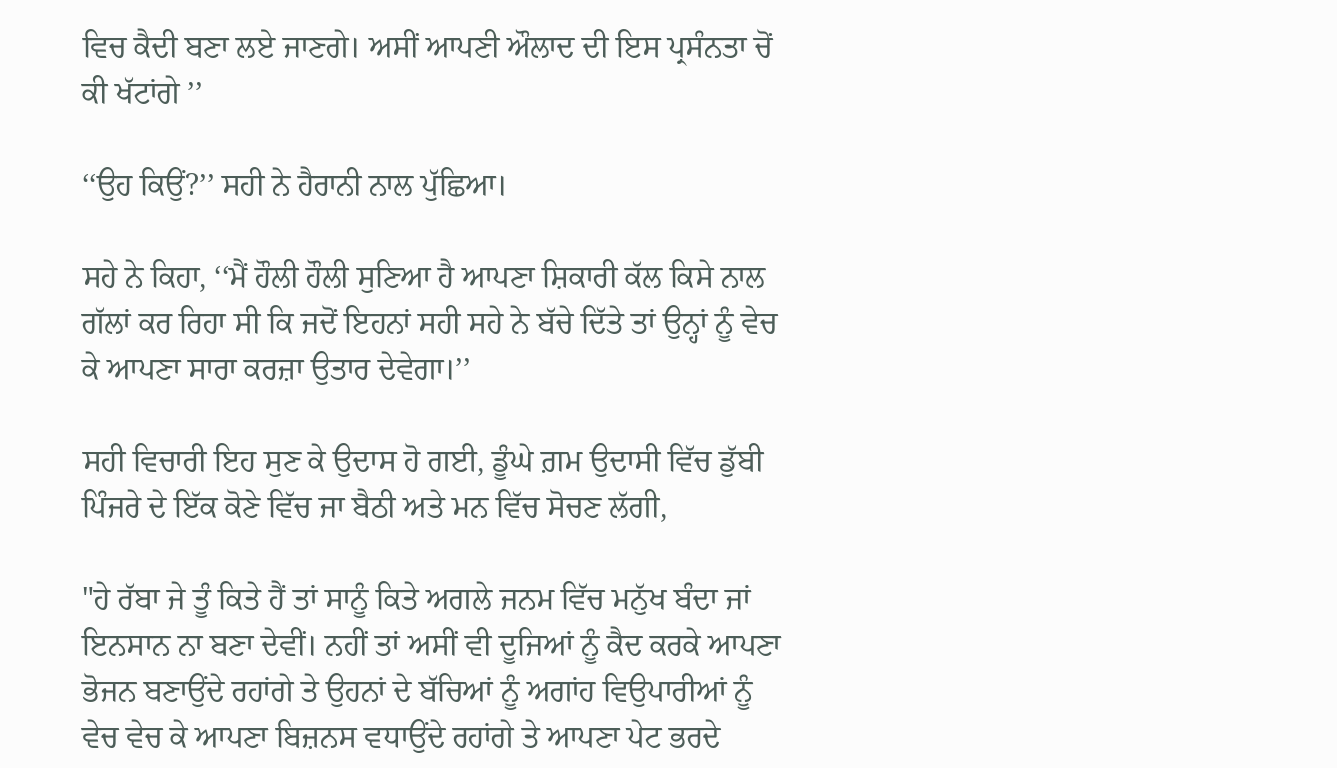ਵਿਚ ਕੈਦੀ ਬਣਾ ਲਏ ਜਾਣਗੇ। ਅਸੀਂ ਆਪਣੀ ਔਲਾਦ ਦੀ ਇਸ ਪ੍ਰਸੰਨਤਾ ਚੋਂ ਕੀ ਖੱਟਾਂਗੇ ’’

‘‘ਉਹ ਕਿਉਂ?’’ ਸਹੀ ਨੇ ਹੈਰਾਨੀ ਨਾਲ ਪੁੱਛਿਆ।

ਸਹੇ ਨੇ ਕਿਹਾ, ‘‘ਮੈਂ ਹੌਲੀ ਹੌਲੀ ਸੁਣਿਆ ਹੈ ਆਪਣਾ ਸ਼ਿਕਾਰੀ ਕੱਲ ਕਿਸੇ ਨਾਲ ਗੱਲਾਂ ਕਰ ਰਿਹਾ ਸੀ ਕਿ ਜਦੋਂ ਇਹਨਾਂ ਸਹੀ ਸਹੇ ਨੇ ਬੱਚੇ ਦਿੱਤੇ ਤਾਂ ਉਨ੍ਹਾਂ ਨੂੰ ਵੇਚ ਕੇ ਆਪਣਾ ਸਾਰਾ ਕਰਜ਼ਾ ਉਤਾਰ ਦੇਵੇਗਾ।’’

ਸਹੀ ਵਿਚਾਰੀ ਇਹ ਸੁਣ ਕੇ ਉਦਾਸ ਹੋ ਗਈ, ਡੂੰਘੇ ਗ਼ਮ ਉਦਾਸੀ ਵਿੱਚ ਡੁੱਬੀ ਪਿੰਜਰੇ ਦੇ ਇੱਕ ਕੋਣੇ ਵਿੱਚ ਜਾ ਬੈਠੀ ਅਤੇ ਮਨ ਵਿੱਚ ਸੋਚਣ ਲੱਗੀ,

"ਹੇ ਰੱਬਾ ਜੇ ਤੂੰ ਕਿਤੇ ਹੈਂ ਤਾਂ ਸਾਨੂੰ ਕਿਤੇ ਅਗਲੇ ਜਨਮ ਵਿੱਚ ਮਨੁੱਖ ਬੰਦਾ ਜਾਂ ਇਨਸਾਨ ਨਾ ਬਣਾ ਦੇਵੀਂ। ਨਹੀਂ ਤਾਂ ਅਸੀਂ ਵੀ ਦੂਜਿਆਂ ਨੂੰ ਕੈਦ ਕਰਕੇ ਆਪਣਾ ਭੋਜਨ ਬਣਾਉਂਦੇ ਰਹਾਂਗੇ ਤੇ ਉਹਨਾਂ ਦੇ ਬੱਚਿਆਂ ਨੂੰ ਅਗਾਂਹ ਵਿਉਪਾਰੀਆਂ ਨੂੰ ਵੇਚ ਵੇਚ ਕੇ ਆਪਣਾ ਬਿਜ਼ਨਸ ਵਧਾਉਂਦੇ ਰਹਾਂਗੇ ਤੇ ਆਪਣਾ ਪੇਟ ਭਰਦੇ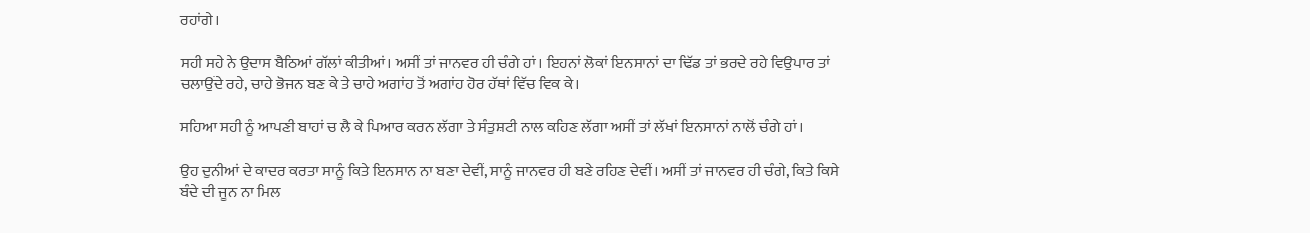ਰਹਾਂਗੇ।

ਸਹੀ ਸਹੇ ਨੇ ਉਦਾਸ ਬੈਠਿਆਂ ਗੱਲਾਂ ਕੀਤੀਆਂ। ਅਸੀਂ ਤਾਂ ਜਾਨਵਰ ਹੀ ਚੰਗੇ ਹਾਂ। ਇਹਨਾਂ ਲੋਕਾਂ ਇਨਸਾਨਾਂ ਦਾ ਢਿੱਡ ਤਾਂ ਭਰਦੇ ਰਹੇ ਵਿਉਪਾਰ ਤਾਂ ਚਲਾਉਂਦੇ ਰਹੇ, ਚਾਹੇ ਭੋਜਨ ਬਣ ਕੇ ਤੇ ਚਾਹੇ ਅਗਾਂਹ ਤੋਂ ਅਗਾਂਹ ਹੋਰ ਹੱਥਾਂ ਵਿੱਚ ਵਿਕ ਕੇ।

ਸਹਿਆ ਸਹੀ ਨੂੰ ਆਪਣੀ ਬਾਹਾਂ ਚ ਲੈ ਕੇ ਪਿਆਰ ਕਰਨ ਲੱਗਾ ਤੇ ਸੰਤੁਸ਼ਟੀ ਨਾਲ ਕਹਿਣ ਲੱਗਾ ਅਸੀਂ ਤਾਂ ਲੱਖਾਂ ਇਨਸਾਨਾਂ ਨਾਲੋਂ ਚੰਗੇ ਹਾਂ।

ਉਹ ਦੁਨੀਆਂ ਦੇ ਕਾਦਰ ਕਰਤਾ ਸਾਨੂੰ ਕਿਤੇ ਇਨਸਾਨ ਨਾ ਬਣਾ ਦੇਵੀਂ, ਸਾਨੂੰ ਜਾਨਵਰ ਹੀ ਬਣੇ ਰਹਿਣ ਦੇਵੀਂ। ਅਸੀਂ ਤਾਂ ਜਾਨਵਰ ਹੀ ਚੰਗੇ, ਕਿਤੇ ਕਿਸੇ ਬੰਦੇ ਦੀ ਜੂਨ ਨਾ ਮਿਲ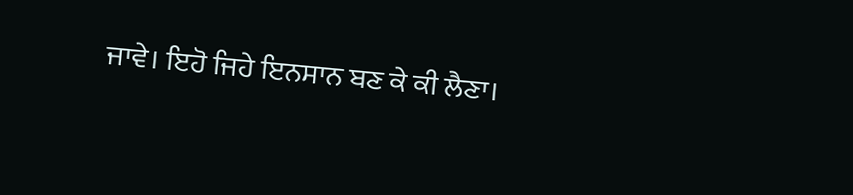ਜਾਵੇ। ਇਹੋ ਜਿਹੇ ਇਨਸਾਨ ਬਣ ਕੇ ਕੀ ਲੈਣਾ।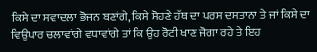ਕਿਸੇ ਦਾ ਸਵਾਦਲਾ ਭੋਜਨ ਬਣਾਂਗੇ, ਕਿਸੇ ਸੋਹਣੇ ਹੱਥ ਦਾ ਪਰਸ ਦਸਤਾਨਾ ਤੇ ਜਾਂ ਕਿਸੇ ਦਾ ਵਿਉਪਾਰ ਚਲਾਵਾਂਗੇ ਵਧਾਵਾਂਗੇ ਤਾਂ ਕਿ ਉਹ ਰੋਟੀ ਖਾਣ ਜੋਗਾ ਰਹੇ ਤੇ ਇਹ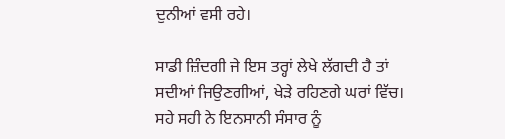ਦੁਨੀਆਂ ਵਸੀ ਰਹੇ।

ਸਾਡੀ ਜ਼ਿੰਦਗੀ ਜੇ ਇਸ ਤਰ੍ਹਾਂ ਲੇਖੇ ਲੱਗਦੀ ਹੈ ਤਾਂ ਸਦੀਆਂ ਜਿਉਣਗੀਆਂ, ਖੇੜੇ ਰਹਿਣਗੇ ਘਰਾਂ ਵਿੱਚ। ਸਹੇ ਸਹੀ ਨੇ ਇਨਸਾਨੀ ਸੰਸਾਰ ਨੂੰ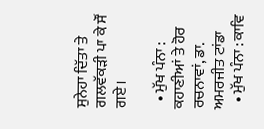ਸੁਨੇਹਾ ਦਿੱਤਾ ਤੇ ਗਲਵੱਕੜੀ ਪਾ ਕੇ ਸੌਂ ਗਏ।

  • ਮੁੱਖ ਪੰਨਾ : ਕਹਾਣੀਆਂ ਤੇ ਹੋਰ ਰਚਨਾਵਾਂ, ਡਾ. ਅਮਰਜੀਤ ਟਾਂਡਾ
  • ਮੁੱਖ ਪੰਨਾ : ਕਾਵਿ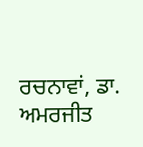ਰਚਨਾਵਾਂ, ਡਾ. ਅਮਰਜੀਤ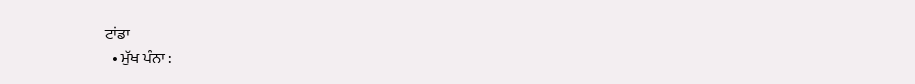ਟਾਂਡਾ
  • ਮੁੱਖ ਪੰਨਾ :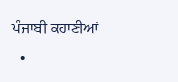ਪੰਜਾਬੀ ਕਹਾਣੀਆਂ
  •